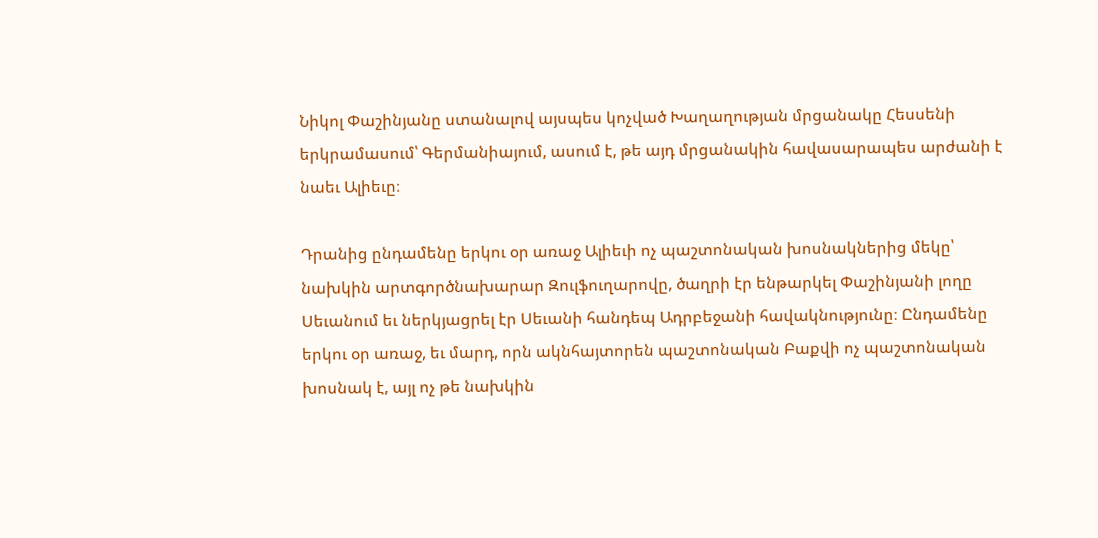Նիկոլ Փաշինյանը ստանալով այսպես կոչված Խաղաղության մրցանակը Հեսսենի երկրամասում՝ Գերմանիայում, ասում է, թե այդ մրցանակին հավասարապես արժանի է նաեւ Ալիեւը։

Դրանից ընդամենը երկու օր առաջ Ալիեւի ոչ պաշտոնական խոսնակներից մեկը՝ նախկին արտգործնախարար Զուլֆուղարովը, ծաղրի էր ենթարկել Փաշինյանի լողը Սեւանում եւ ներկյացրել էր Սեւանի հանդեպ Ադրբեջանի հավակնությունը։ Ընդամենը երկու օր առաջ, եւ մարդ, որն ակնհայտորեն պաշտոնական Բաքվի ոչ պաշտոնական խոսնակ է, այլ ոչ թե նախկին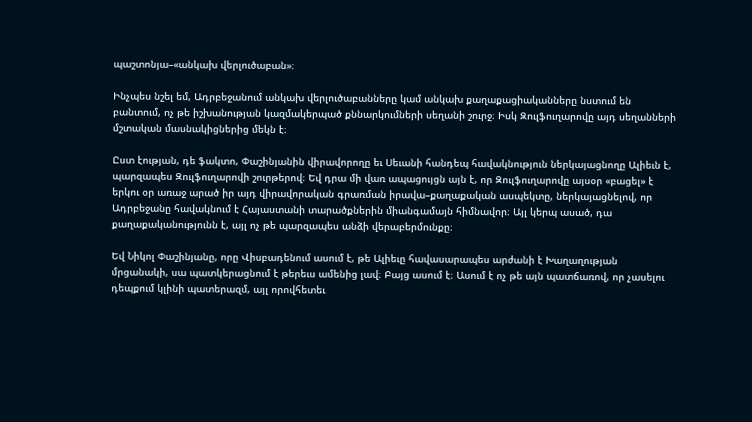պաշտոնյա–«անկախ վերլուծաբան»։

Ինչպես նշել եմ, Ադրբեջանում անկախ վերլուծաբանները կամ անկախ քաղաքացիականները նստում են բանտում, ոչ թե իշխանության կազմակերպած քննարկումների սեղանի շուրջ։ Իսկ Զուլֆուղարովը այդ սեղանների մշտական մասնակիցներից մեկն է։

Ըստ էության, դե ֆակտո, Փաշինյանին վիրավորողը եւ Սեւանի հանդեպ հավակնություն ներկայացնողը Ալիեւն է, պարզապես Զուլֆուղարովի շուրթերով։ Եվ դրա մի վառ ապացույցն այն է, որ Զուլֆուղարովը այսօր «բացել» է երկու օր առաջ արած իր այդ վիրավորական գրառման իրավա–քաղաքական ասպեկտը, ներկայացնելով, որ Ադրբեջանը հավակնում է Հայաստանի տարածքներին միանգամայն հիմնավոր։ Այլ կերպ ասած, դա քաղաքականությունն է, այլ ոչ թե պարզապես անձի վերաբերմունքը։

Եվ Նիկոլ Փաշինյանը, որը Վիսբադենում ասում է, թե Ալիեւը հավասարապես արժանի է Խաղաղության մրցանակի, սա պատկերացնում է թերեւս ամենից լավ։ Բայց ասում է։ Ասում է ոչ թե այն պատճառով, որ չասելու դեպքում կլինի պատերազմ, այլ որովհետեւ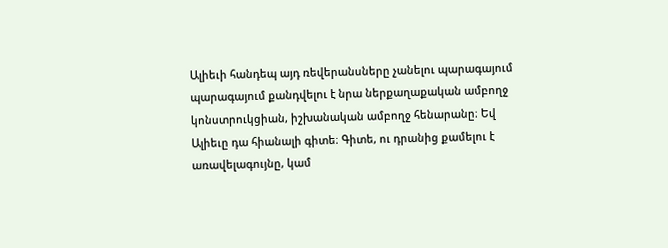Ալիեւի հանդեպ այդ ռեվերանսները չանելու պարագայում պարագայում քանդվելու է նրա ներքաղաքական ամբողջ կոնստրուկցիան, իշխանական ամբողջ հենարանը։ Եվ Ալիեւը դա հիանալի գիտե։ Գիտե, ու դրանից քամելու է առավելագույնը, կամ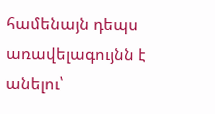համենայն դեպս առավելագույնն է անելու՝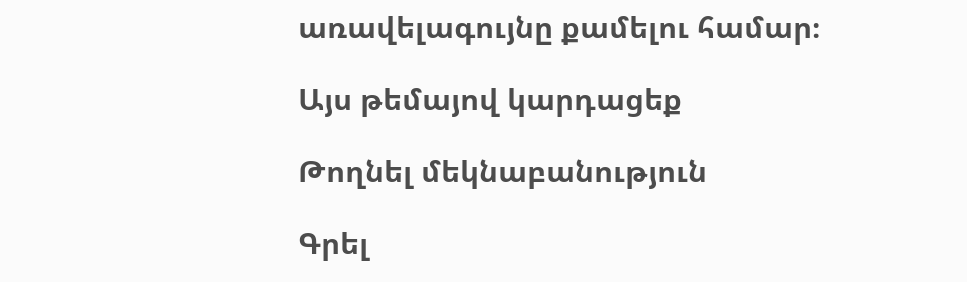առավելագույնը քամելու համար։

Այս թեմայով կարդացեք

Թողնել մեկնաբանություն

Գրել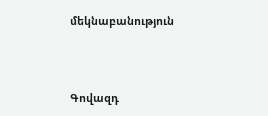մեկնաբանություն



Գովազդ